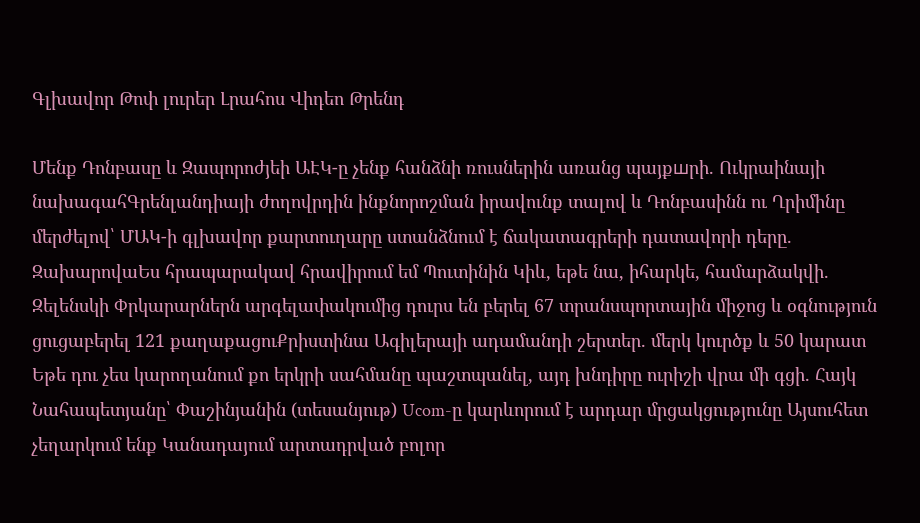Գլխավոր Թոփ լուրեր Լրահոս Վիդեո Թրենդ

Մենք Դոնբասը և Զապորոժյեի ԱԷԿ-ը չենք հանձնի ռուսներին առանց պայքшրի. Ուկրաինայի նախագահԳրենլանդիայի ժողովրդին ինքնորոշման իրավունք տալով և Դոնբասինն ու Ղրիմինը մերժելով՝ ՄԱԿ-ի գլխավոր քարտուղարը ստանձնում է ճակատագրերի դատավորի դերը. ԶախարովաԵս հրապարակավ հրավիրում եմ Պուտինին Կիև, եթե նա, իհարկե, համարձակվի. Զելենսկի Փրկարարներն արգելափակումից դուրս են բերել 67 տրանսպորտային միջոց և օգնություն ցուցաբերել 121 քաղաքացուՔրիստինա Ագիլերայի ադամանդի շերտեր. մերկ կուրծք և 50 կարատ Եթե դու չես կարողանում քո երկրի սահմանը պաշտպանել, այդ խնդիրը ուրիշի վրա մի գցի. Հայկ Նահապետյանը՝ Փաշինյանին (տեսանյութ) Ucom-ը կարևորում է արդար մրցակցությունը Այսուհետ չեղարկում ենք Կանադայում արտադրված բոլոր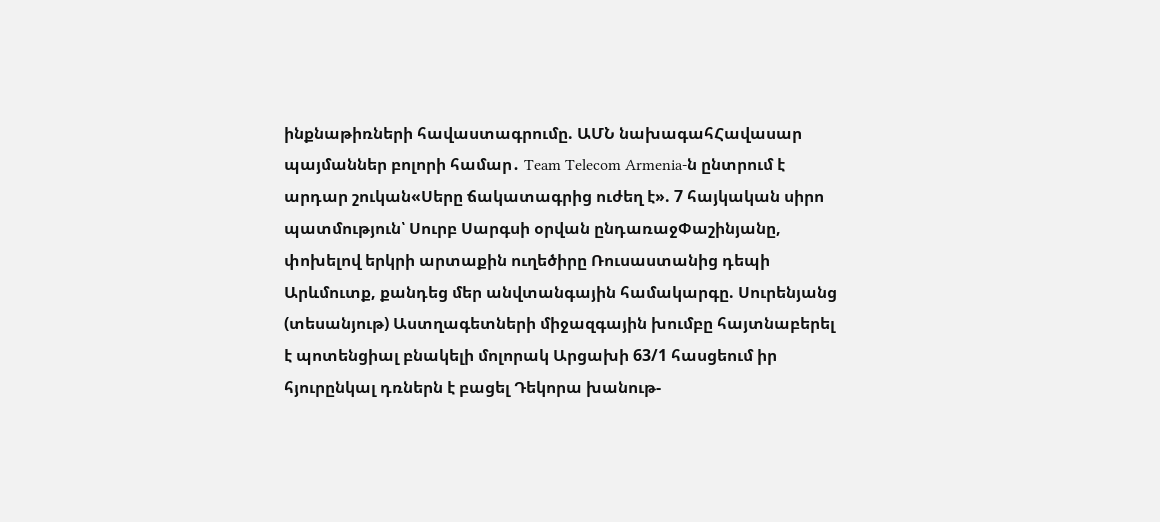ինքնաթիռների հավաստագրումը. ԱՄՆ նախագահՀավասար պայմաններ բոլորի համար․ Team Telecom Armenia-ն ընտրում է արդար շուկան«Սերը ճակատագրից ուժեղ է». 7 հայկական սիրո պատմություն՝ Սուրբ Սարգսի օրվան ընդառաջՓաշինյանը, փոխելով երկրի արտաքին ուղեծիրը Ռուսաստանից դեպի Արևմուտք, քանդեց մեր անվտանգային համակարգը. Սուրենյանց (տեսանյութ) Աստղագետների միջազգային խումբը հայտնաբերել է պոտենցիալ բնակելի մոլորակ Արցախի 63/1 հասցեում իր հյուրընկալ դռներն է բացել Դեկորա խանութ-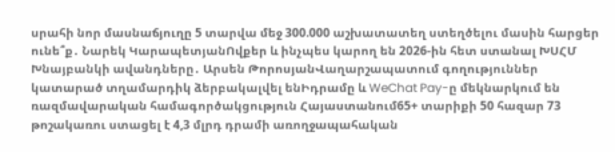սրահի նոր մասնաճյուղը 5 տարվա մեջ 300.000 աշխատատեղ ստեղծելու մասին հարցեր ունե՞ք․ Նարեկ ԿարապետյանՈվքեր և ինչպես կարող են 2026-ին հետ ստանալ ԽՍՀՄ Խնայբանկի ավանդները․ Արսեն ԹորոսյանՎաղարշապատում գողություններ կատարած տղամարդիկ ձերբակալվել ենԻդրամը և WeChat Pay-ը մեկնարկում են ռազմավարական համագործակցություն Հայաստանում65+ տարիքի 50 հազար 73 թոշակառու ստացել է 4,3 մլրդ դրամի առողջապահական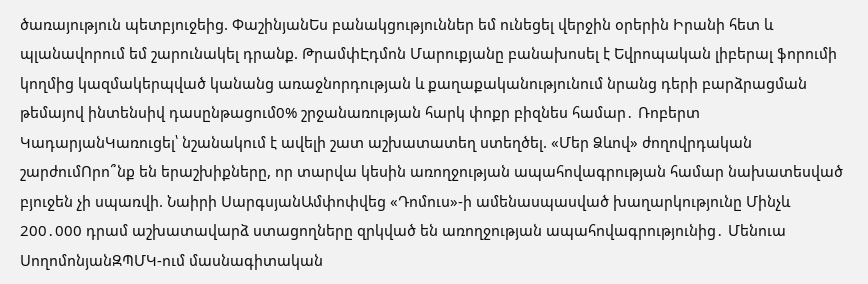ծառայություն պետբյուջեից. ՓաշինյանԵս բանակցություններ եմ ունեցել վերջին օրերին Իրանի հետ և պլանավորում եմ շարունակել դրանք. ԹրամփԷդմոն Մարուքյանը բանախոսել է Եվրոպական լիբերալ ֆորումի կողմից կազմակերպված կանանց առաջնորդության և քաղաքականությունում նրանց դերի բարձրացման թեմայով ինտենսիվ դասընթացում0% շրջանառության հարկ փոքր բիզնես համար․ Ռոբերտ ԿադարյանԿառուցել՝ նշանակում է ավելի շատ աշխատատեղ ստեղծել. «Մեր Ձևով» ժողովրդական շարժումՈրո՞նք են երաշխիքները, որ տարվա կեսին առողջության ապահովագրության համար նախատեսված բյուջեն չի սպառվի. Նաիրի ՍարգսյանԱմփոփվեց «Դոմուս»-ի ամենասպասված խաղարկությունը Մինչև 200․000 դրամ աշխատավարձ ստացողները զրկված են առողջության ապահովագրությունից․ Մենուա ՍողոմոնյանԶՊՄԿ-ում մասնագիտական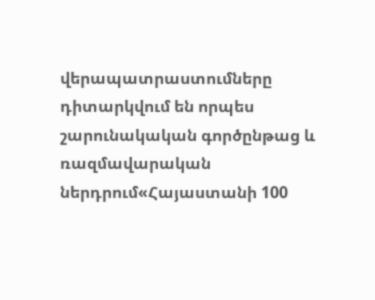վերապատրաստումները դիտարկվում են որպես շարունակական գործընթաց և ռազմավարական ներդրում«Հայաստանի 100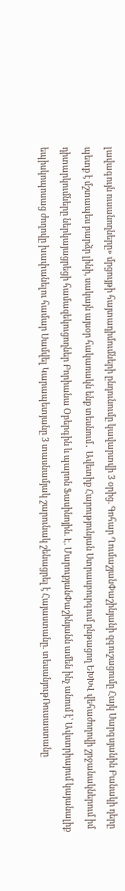լավագույն ուսանողները» մրցույթի հայտադիմումների ընդունումը կավարտվի 3 օրից. Գոհար ՂումաշյանՓաշինյանի զգուշացումը Հայկ Սարգսյանին Բանակի դերը պետք է մշտապես բարձր լինի, սակայն այսօր հակառակն ենք տեսնում․ Ավետիք Հարությունյան Ստրասբուրգում ընթացող ԵԽԽՎ վեհաժողովի շրջանակներում իմ դիտարկումները ներկայացրեցի համազեկուցողներ Բորիանա Օբերգին և պարոն Ֆասինոյին. Է. ՄարուքյանՓաշինյանն ամեն ինչ անում է՝ Ավստրիայում կայանալիք եպիսկոպոսաց ժողովը խափանելու համար Սամվել Կարապետյանը 3 տասնամյակ շարունակ շենացրել է Հայաստանը. տեսանյութՌուսաստանը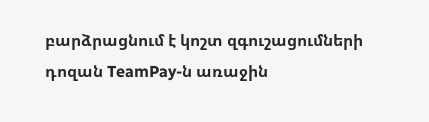բարձրացնում է կոշտ զգուշացումների դոզան TeamPay-ն առաջին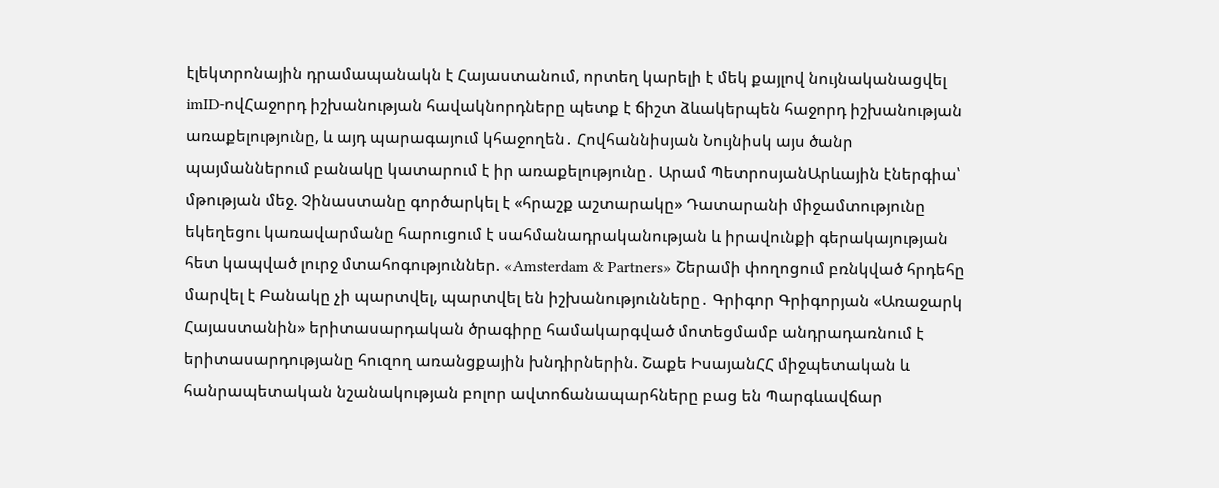էլեկտրոնային դրամապանակն է Հայաստանում, որտեղ կարելի է մեկ քայլով նույնականացվել imID-ովՀաջորդ իշխանության հավակնորդները պետք է ճիշտ ձևակերպեն հաջորդ իշխանության առաքելությունը, և այդ պարագայում կհաջողեն․ Հովհաննիսյան Նույնիսկ այս ծանր պայմաններում բանակը կատարում է իր առաքելությունը․ Արամ ՊետրոսյանԱրևային էներգիա՝ մթության մեջ. Չինաստանը գործարկել է «հրաշք աշտարակը» Դատարանի միջամտությունը եկեղեցու կառավարմանը հարուցում է սահմանադրականության և իրավունքի գերակայության հետ կապված լուրջ մտահոգություններ. «Amsterdam & Partners» Շերամի փողոցում բռնկված հրդեհը մարվել է Բանակը չի պարտվել, պարտվել են իշխանությունները․ Գրիգոր Գրիգորյան «Առաջարկ Հայաստանին» երիտասարդական ծրագիրը համակարգված մոտեցմամբ անդրադառնում է երիտասարդությանը հուզող առանցքային խնդիրներին. Շաքե ԻսայանՀՀ միջպետական և հանրապետական նշանակության բոլոր ավտոճանապարհները բաց են Պարգևավճար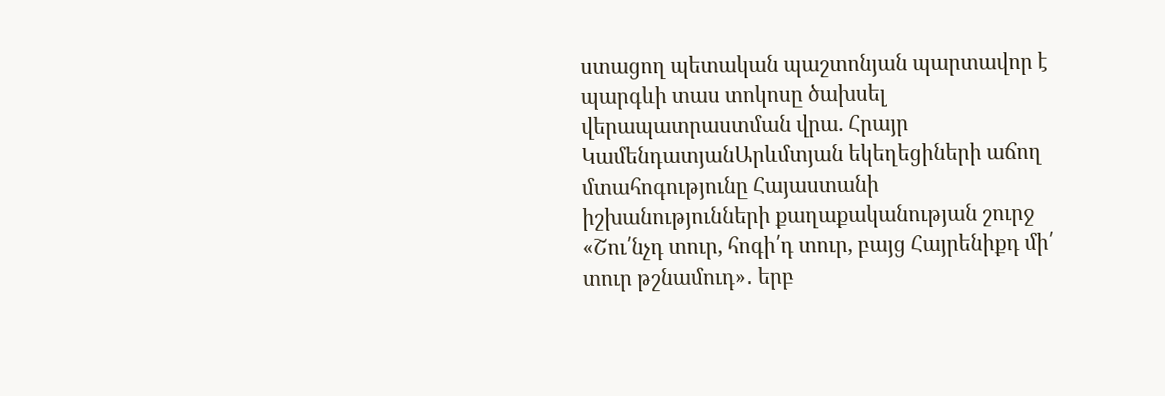ստացող պետական պաշտոնյան պարտավոր է պարգևի տաս տոկոսը ծախսել վերապատրաստման վրա. Հրայր ԿամենդատյանԱրևմտյան եկեղեցիների աճող մտահոգությունը Հայաստանի իշխանությունների քաղաքականության շուրջ «Շու՛նչդ տուր, հոգի՛դ տուր, բայց Հայրենիքդ մի՛ տուր թշնամուդ»․ երբ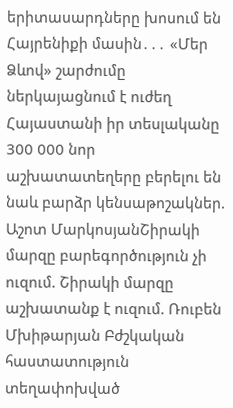երիտասարդները խոսում են Հայրենիքի մասին․․․ «Մեր Ձևով» շարժումը ներկայացնում է ուժեղ Հայաստանի իր տեսլականը 300 000 նոր աշխատատեղերը բերելու են նաև բարձր կենսաթոշակներ. Աշոտ ՄարկոսյանՇիրակի մարզը բարեգործություն չի ուզում. Շիրակի մարզը աշխատանք է ուզում. Ռուբեն Մխիթարյան Բժշկական հաստատություն տեղափոխված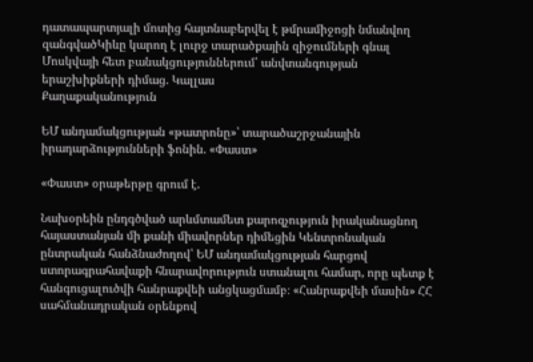դատապարտյալի մոտից հայտնաբերվել է թմրամիջոցի նմանվող զանգվածԿիևը կարող է լուրջ տարածքային զիջումների գնալ Մոսկվայի հետ բանակցություններում՝ անվտանգության երաշխիքների դիմաց. Կալլաս
Քաղաքականություն

ԵՄ անդամակցության «թատրոնը»՝ տարածաշրջանային իրադարձությունների ֆոնին. «Փաստ»

«Փաստ» օրաթերթը գրում է.

Նախօրեին ընդգծված արևմտամետ քարոզչություն իրականացնող հայաստանյան մի քանի միավորներ դիմեցին Կենտրոնական ընտրական հանձնաժողով՝ ԵՄ անդամակցության հարցով ստորագրահավաքի հնարավորություն ստանալու համար, որը պետք է հանգուցալուծվի հանրաքվեի անցկացմամբ։ «Հանրաքվեի մասին» ՀՀ սահմանադրական օրենքով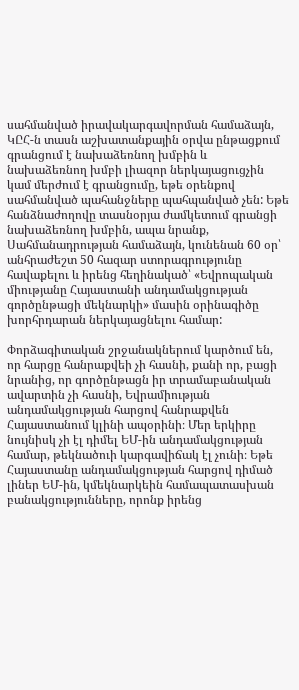սահմանված իրավակարգավորման համաձայն, ԿԸՀ-ն տասն աշխատանքային օրվա ընթացքում գրանցում է նախաձեռնող խմբին և նախաձեռնող խմբի լիազոր ներկայացուցչին կամ մերժում է գրանցումը, եթե օրենքով սահմանված պահանջները պահպանված չեն: Եթե հանձնաժողովը տասնօրյա ժամկետում գրանցի նախաձեռնող խմբին, ապա նրանք, Սահմանադրության համաձայն, կունենան 60 օր՝ անհրաժեշտ 50 հազար ստորագրությունը հավաքելու և իրենց հեղինակած՝ «Եվրոպական միությանը Հայաստանի անդամակցության գործընթացի մեկնարկի» մասին օրինագիծը խորհրդարան ներկայացնելու համար:

Փորձագիտական շրջանակներում կարծում են, որ հարցը հանրաքվեի չի հասնի, քանի որ, բացի նրանից, որ գործընթացն իր տրամաբանական ավարտին չի հասնի, Եվրամիության անդամակցության հարցով հանրաքվեն Հայաստանում կլինի ապօրինի։ Մեր երկիրը նույնիսկ չի էլ դիմել ԵՄ-ին անդամակցության համար, թեկնածուի կարգավիճակ էլ չունի։ Եթե Հայաստանը անդամակցության հարցով դիմած լիներ ԵՄ-ին, կմեկնարկեին համապատասխան բանակցությունները, որոնք իրենց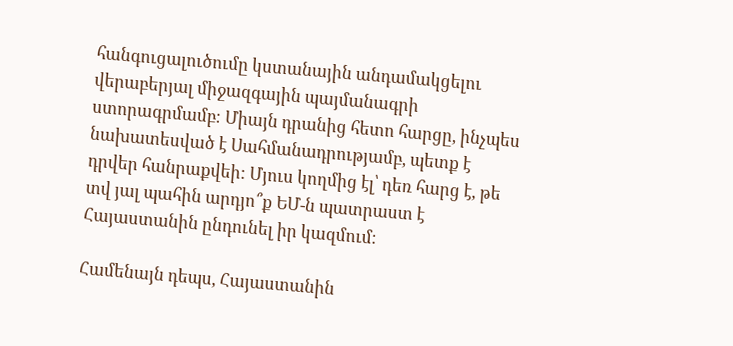հանգուցալուծումը կստանային անդամակցելու վերաբերյալ միջազգային պայմանագրի ստորագրմամբ։ Միայն դրանից հետո հարցը, ինչպես նախատեսված է Սահմանադրությամբ, պետք է դրվեր հանրաքվեի: Մյուս կողմից էլ՝ դեռ հարց է, թե տվ յալ պահին արդյո՞ք ԵՄ-ն պատրաստ է Հայաստանին ընդունել իր կազմում։

Համենայն դեպս, Հայաստանին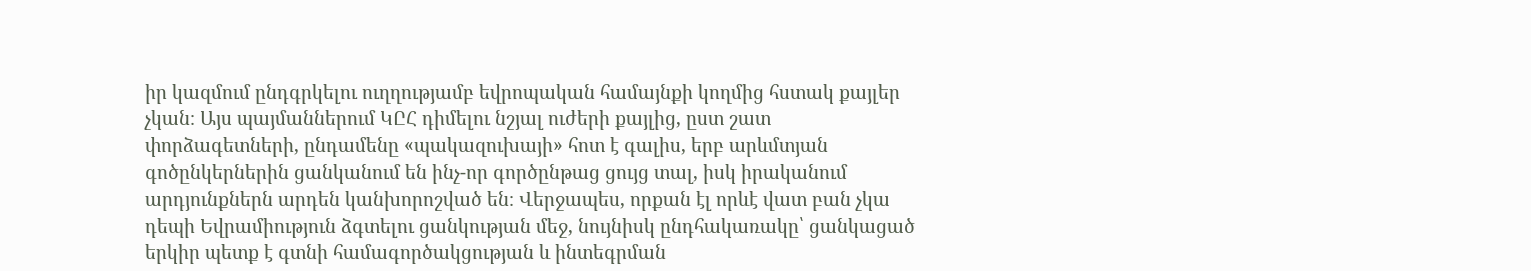իր կազմում ընդգրկելու ուղղությամբ եվրոպական համայնքի կողմից հստակ քայլեր չկան։ Այս պայմաններում ԿԸՀ դիմելու նշյալ ուժերի քայլից, ըստ շատ փորձագետների, ընդամենը «պակազուխայի» հոտ է գալիս, երբ արևմտյան գոծընկերներին ցանկանում են ինչ-որ գործընթաց ցույց տալ, իսկ իրականում արդյունքներն արդեն կանխորոշված են։ Վերջապես, որքան էլ որևէ վատ բան չկա դեպի Եվրամիություն ձգտելու ցանկության մեջ, նույնիսկ ընդհակառակը՝ ցանկացած երկիր պետք է գտնի համագործակցության և ինտեգրման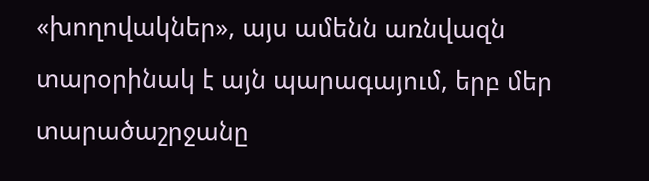«խողովակներ», այս ամենն առնվազն տարօրինակ է այն պարագայում, երբ մեր տարածաշրջանը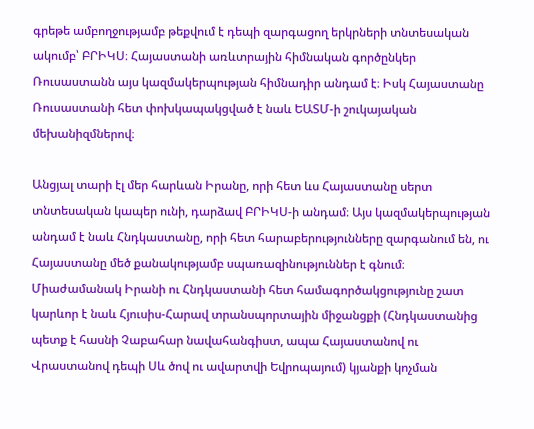գրեթե ամբողջությամբ թեքվում է դեպի զարգացող երկրների տնտեսական ակումբ՝ ԲՐԻԿՍ։ Հայաստանի առևտրային հիմնական գործընկեր Ռուսաստանն այս կազմակերպության հիմնադիր անդամ է։ Իսկ Հայաստանը Ռուսաստանի հետ փոխկապակցված է նաև ԵԱՏՄ-ի շուկայական մեխանիզմներով։

Անցյալ տարի էլ մեր հարևան Իրանը, որի հետ ևս Հայաստանը սերտ տնտեսական կապեր ունի, դարձավ ԲՐԻԿՍ-ի անդամ։ Այս կազմակերպության անդամ է նաև Հնդկաստանը, որի հետ հարաբերությունները զարգանում են, ու Հայաստանը մեծ քանակությամբ սպառազինություններ է գնում։ Միաժամանակ Իրանի ու Հնդկաստանի հետ համագործակցությունը շատ կարևոր է նաև Հյուսիս-Հարավ տրանսպորտային միջանցքի (Հնդկաստանից պետք է հասնի Չաբահար նավահանգիստ, ապա Հայաստանով ու Վրաստանով դեպի Սև ծով ու ավարտվի Եվրոպայում) կյանքի կոչման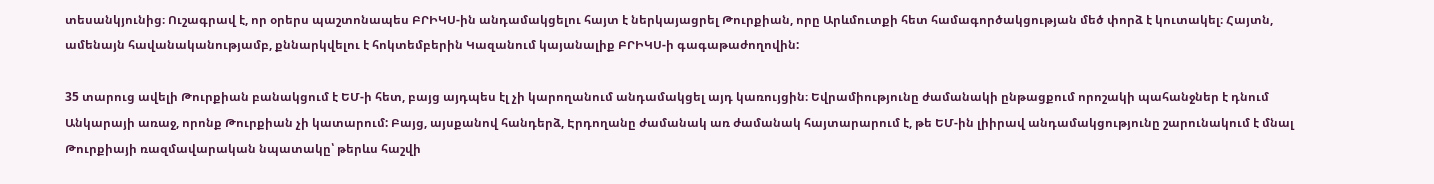տեսանկյունից։ Ուշագրավ է, որ օրերս պաշտոնապես ԲՐԻԿՍ-ին անդամակցելու հայտ է ներկայացրել Թուրքիան, որը Արևմուտքի հետ համագործակցության մեծ փորձ է կուտակել։ Հայտն, ամենայն հավանականությամբ, քննարկվելու է հոկտեմբերին Կազանում կայանալիք ԲՐԻԿՍ-ի գագաթաժողովին:

35 տարուց ավելի Թուրքիան բանակցում է ԵՄ-ի հետ, բայց այդպես էլ չի կարողանում անդամակցել այդ կառույցին։ Եվրամիությունը ժամանակի ընթացքում որոշակի պահանջներ է դնում Անկարայի առաջ, որոնք Թուրքիան չի կատարում: Բայց, այսքանով հանդերձ, Էրդողանը ժամանակ առ ժամանակ հայտարարում է, թե ԵՄ-ին լիիրավ անդամակցությունը շարունակում է մնալ Թուրքիայի ռազմավարական նպատակը՝ թերևս հաշվի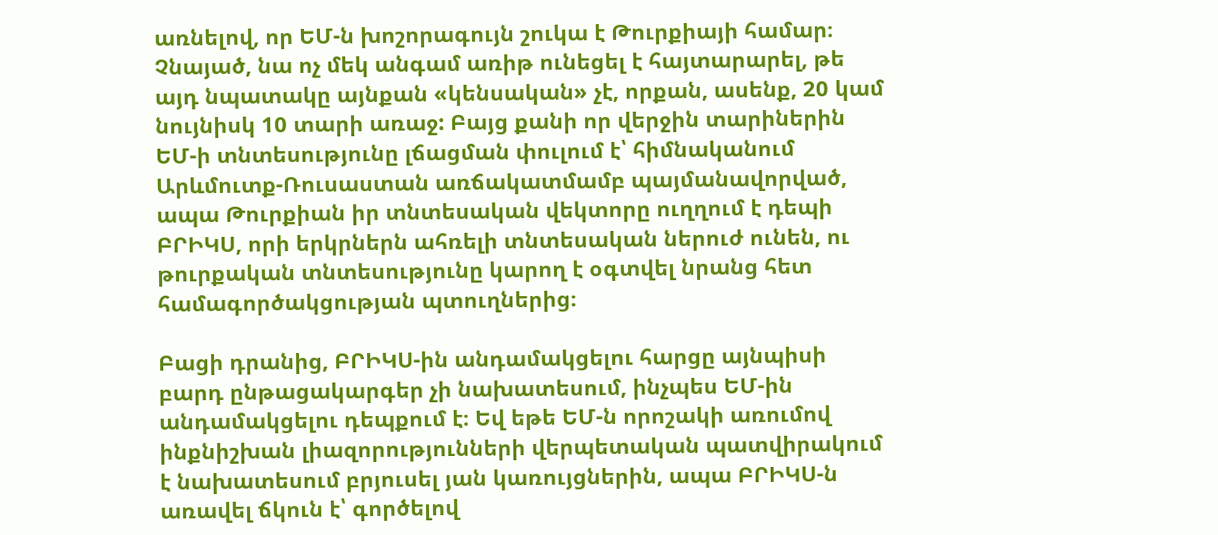առնելով, որ ԵՄ-ն խոշորագույն շուկա է Թուրքիայի համար։ Չնայած, նա ոչ մեկ անգամ առիթ ունեցել է հայտարարել, թե այդ նպատակը այնքան «կենսական» չէ, որքան, ասենք, 20 կամ նույնիսկ 10 տարի առաջ: Բայց քանի որ վերջին տարիներին ԵՄ-ի տնտեսությունը լճացման փուլում է՝ հիմնականում Արևմուտք-Ռուսաստան առճակատմամբ պայմանավորված, ապա Թուրքիան իր տնտեսական վեկտորը ուղղում է դեպի ԲՐԻԿՍ, որի երկրներն ահռելի տնտեսական ներուժ ունեն, ու թուրքական տնտեսությունը կարող է օգտվել նրանց հետ համագործակցության պտուղներից։

Բացի դրանից, ԲՐԻԿՍ-ին անդամակցելու հարցը այնպիսի բարդ ընթացակարգեր չի նախատեսում, ինչպես ԵՄ-ին անդամակցելու դեպքում է։ Եվ եթե ԵՄ-ն որոշակի առումով ինքնիշխան լիազորությունների վերպետական պատվիրակում է նախատեսում բրյուսել յան կառույցներին, ապա ԲՐԻԿՍ-ն առավել ճկուն է՝ գործելով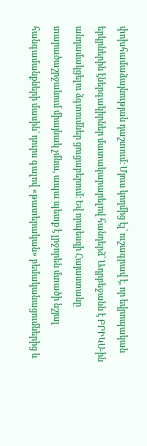փոխհամաձայնության դաշտում։ Մյուս կողմից էլ՝ ուշագրավ է, որ եվրոպական երկրներին էներգակիրներ մատակարարելով հանդերձ՝ Ադրբեջանն է ԲՐԻԿՍ-ին անդամակցելու ձգտումներ ցուցաբերում։ Եվ որպեսզի Հայաստանը տարածաշրջանում միայնակ չմնա, ապա պետք է լրջորեն մտածի նշյալ հանգամանքների մասին՝ դուրս գալով «թատերական» բեմականացումներից և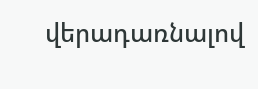վերադառնալով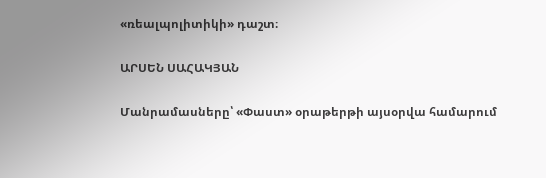«ռեալպոլիտիկի» դաշտ։

ԱՐՍԵՆ ՍԱՀԱԿՅԱՆ

Մանրամասները՝ «Փաստ» օրաթերթի այսօրվա համարում